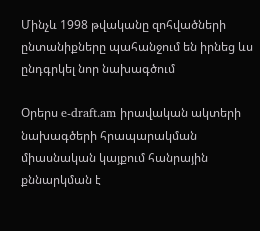Մինչև 1998 թվականը զոհվածների ընտանիքները պահանջում են իրնեց ևս ընդգրկել նոր նախագծում

Օրերս e-draft.am իրավական ակտերի նախագծերի հրապարակման միասնական կայքում հանրային քննարկման է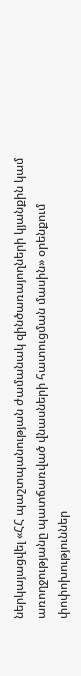ներկայացվել «ՀՀ պաշտպանության ժամանակ զինծառայողների կյանքին կամ առողջությանը պատճառված վնասների հատուցման մասին» օրենքում փոփոխություններ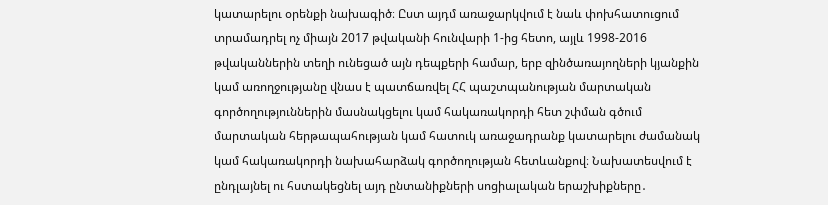կատարելու օրենքի նախագիծ։ Ըստ այդմ առաջարկվում է նաև փոխհատուցում տրամադրել ոչ միայն 2017 թվականի հունվարի 1-ից հետո, այլև 1998-2016 թվականներին տեղի ունեցած այն դեպքերի համար, երբ զինծառայողների կյանքին կամ առողջությանը վնաս է պատճառվել ՀՀ պաշտպանության մարտական գործողություններին մասնակցելու կամ հակառակորդի հետ շփման գծում մարտական հերթապահության կամ հատուկ առաջադրանք կատարելու ժամանակ կամ հակառակորդի նախահարձակ գործողության հետևանքով։ Նախատեսվում է ընդլայնել ու հստակեցնել այդ ընտանիքների սոցիալական երաշխիքները․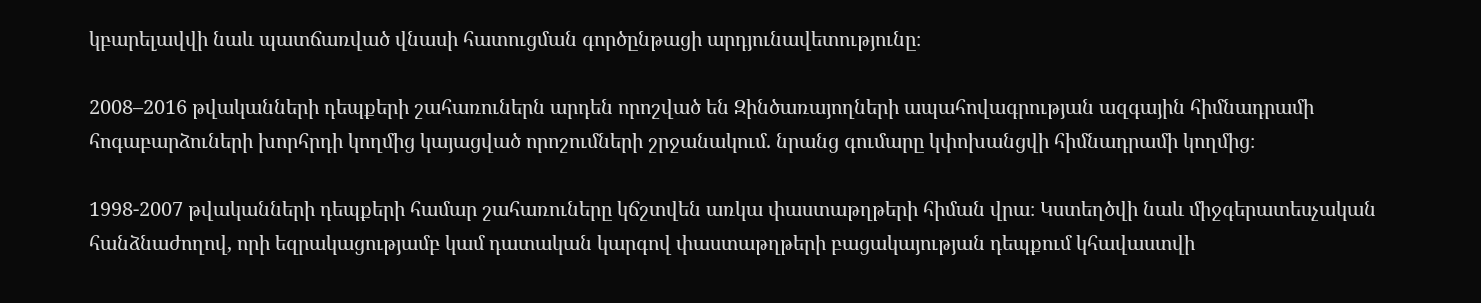կբարելավվի նաև պատճառված վնասի հատուցման գործընթացի արդյունավետությունը։

2008–2016 թվականների դեպքերի շահառուներն արդեն որոշված են Զինծառայողների ապահովագրության ազգային հիմնադրամի հոգաբարձուների խորհրդի կողմից կայացված որոշումների շրջանակում. նրանց գումարը կփոխանցվի հիմնադրամի կողմից։

1998-2007 թվականների դեպքերի համար շահառուները կճշտվեն առկա փաստաթղթերի հիման վրա։ Կստեղծվի նաև միջգերատեսչական հանձնաժողով, որի եզրակացությամբ կամ դատական կարգով փաստաթղթերի բացակայության դեպքում կհավաստվի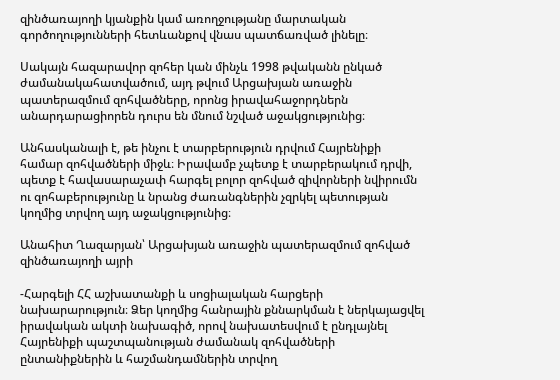զինծառայողի կյանքին կամ առողջությանը մարտական գործողությունների հետևանքով վնաս պատճառված լինելը։

Սակայն հազարավոր զոհեր կան մինչև 1998 թվականն ընկած ժամանակահատվածում, այդ թվում Արցախյան առաջին պատերազմում զոհվածները, որոնց իրավահաջորդներն անարդարացիորեն դուրս են մնում նշված աջակցությունից։

Անհասկանալի է, թե ինչու է տարբերություն դրվում Հայրենիքի համար զոհվածների միջև։ Իրավամբ չպետք է տարբերակում դրվի, պետք է հավասարաչափ հարգել բոլոր զոհված զիվորների նվիրումն ու զոհաբերությունը և նրանց ժառանգներին չզրկել պետության կողմից տրվող այդ աջակցությունից։

Անահիտ Ղազարյան՝ Արցախյան առաջին պատերազմում զոհված զինծառայողի այրի

-Հարգելի ՀՀ աշխատանքի և սոցիալական հարցերի նախարարություն։ Ձեր կողմից հանրային քննարկման է ներկայացվել իրավական ակտի նախագիծ, որով նախատեսվում է ընդլայնել Հայրենիքի պաշտպանության ժամանակ զոհվածների ընտանիքներին և հաշմանդամներին տրվող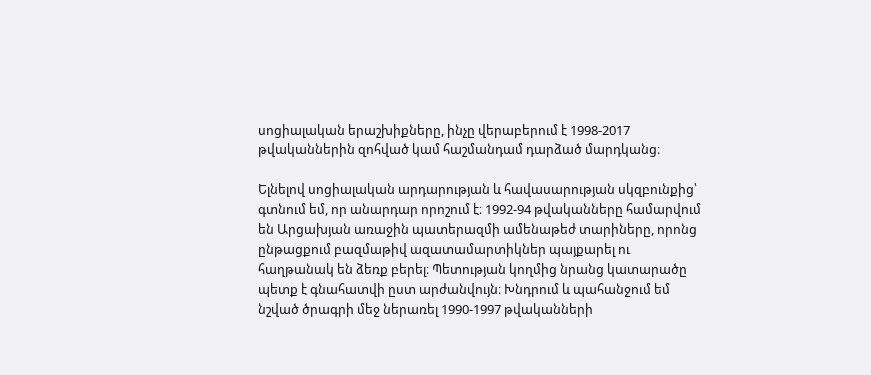սոցիալական երաշխիքները, ինչը վերաբերում է 1998-2017 թվականներին զոհված կամ հաշմանդամ դարձած մարդկանց։

Ելնելով սոցիալական արդարության և հավասարության սկզբունքից՝ գտնում եմ, որ անարդար որոշում է։ 1992-94 թվականները համարվում են Արցախյան առաջին պատերազմի ամենաթեժ տարիները, որոնց ընթացքում բազմաթիվ ազատամարտիկներ պայքարել ու հաղթանակ են ձեռք բերել։ Պետության կողմից նրանց կատարածը պետք է գնահատվի ըստ արժանվույն։ Խնդրում և պահանջում եմ նշված ծրագրի մեջ ներառել 1990-1997 թվականների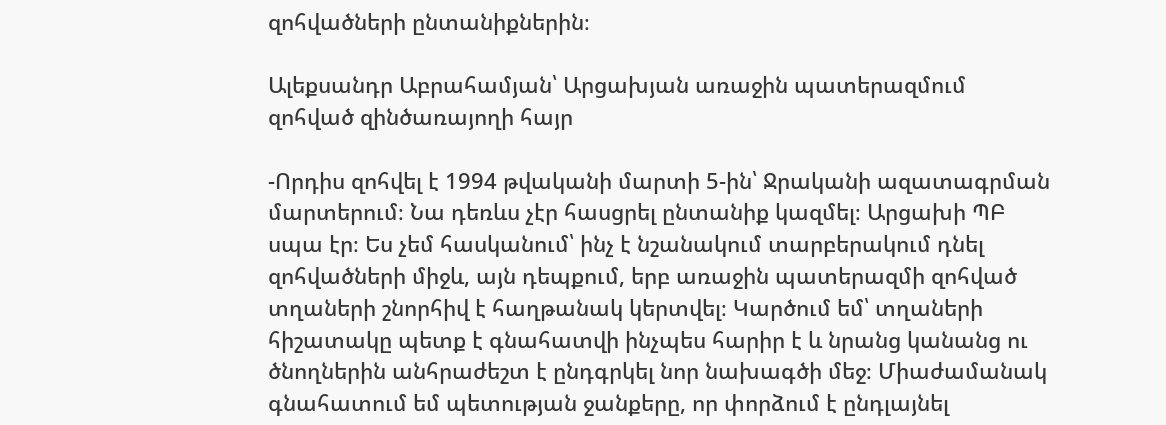զոհվածների ընտանիքներին։

Ալեքսանդր Աբրահամյան՝ Արցախյան առաջին պատերազմում զոհված զինծառայողի հայր

-Որդիս զոհվել է 1994 թվականի մարտի 5-ին՝ Ջրականի ազատագրման մարտերում։ Նա դեռևս չէր հասցրել ընտանիք կազմել։ Արցախի ՊԲ սպա էր։ Ես չեմ հասկանում՝ ինչ է նշանակում տարբերակում դնել զոհվածների միջև, այն դեպքում, երբ առաջին պատերազմի զոհված տղաների շնորհիվ է հաղթանակ կերտվել։ Կարծում եմ՝ տղաների հիշատակը պետք է գնահատվի ինչպես հարիր է և նրանց կանանց ու ծնողներին անհրաժեշտ է ընդգրկել նոր նախագծի մեջ։ Միաժամանակ գնահատում եմ պետության ջանքերը, որ փորձում է ընդլայնել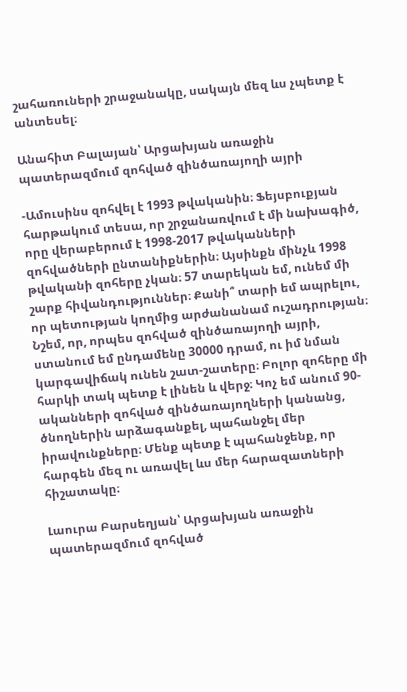շահառուների շրաջանակը, սակայն մեզ ևս չպետք է անտեսել։

Անահիտ Բալայան՝ Արցախյան առաջին պատերազմում զոհված զինծառայողի այրի

-Ամուսինս զոհվել է 1993 թվականին։ Ֆեյսբուքյան հարթակում տեսա, որ շրջանառվում է մի նախագիծ, որը վերաբերում է 1998-2017 թվականների զոհվածների ընտանիքներին։ Այսինքն մինչև 1998 թվականի զոհերը չկան։ 57 տարեկան եմ, ունեմ մի շարք հիվանդություններ։ Քանի՞ տարի եմ ապրելու, որ պետության կողմից արժանանամ ուշադրության։ Նշեմ, որ, որպես զոհված զինծառայողի այրի, ստանում եմ ընդամենը 30000 դրամ, ու իմ նման կարգավիճակ ունեն շատ-շատերը։ Բոլոր զոհերը մի հարկի տակ պետք է լինեն և վերջ։ Կոչ եմ անում 90-ականների զոհված զինծառայողների կանանց, ծնողներին արձագանքել, պահանջել մեր իրավունքները։ Մենք պետք է պահանջենք, որ հարգեն մեզ ու առավել ևս մեր հարազատների հիշատակը։

Լաուրա Բարսեղյան՝ Արցախյան առաջին պատերազմում զոհված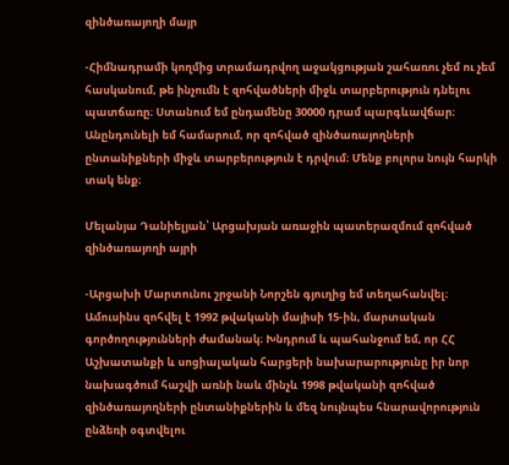զինծառայողի մայր

-Հիմնադրամի կողմից տրամադրվող աջակցության շահառու չեմ ու չեմ հասկանում, թե ինչումն է զոհվածների միջև տարբերություն դնելու պատճառը։ Ստանում եմ ընդամենը 30000 դրամ պարգևավճար։ Անընդունելի եմ համարում, որ զոհված զինծառայողների ընտանիքների միջև տարբերություն է դրվում։ Մենք բոլորս նույն հարկի տակ ենք։

Մելանյա Դանիելյան՝ Արցախյան առաջին պատերազմում զոհված զինծառայողի այրի

-Արցախի Մարտունու շրջանի Նորշեն գյուղից եմ տեղահանվել։ Ամուսինս զոհվել է 1992 թվականի մայիսի 15-ին, մարտական գործողությունների ժամանակ։ Խնդրում և պահանջում եմ, որ ՀՀ Աշխատանքի և սոցիալական հարցերի նախարարությունը իր նոր նախագծում հաշվի առնի նաև մինչև 1998 թվականի զոհված զինծառայողների ընտանիքներին և մեզ նույնպես հնարավորություն ընձեռի օգտվելու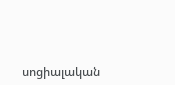սոցիալական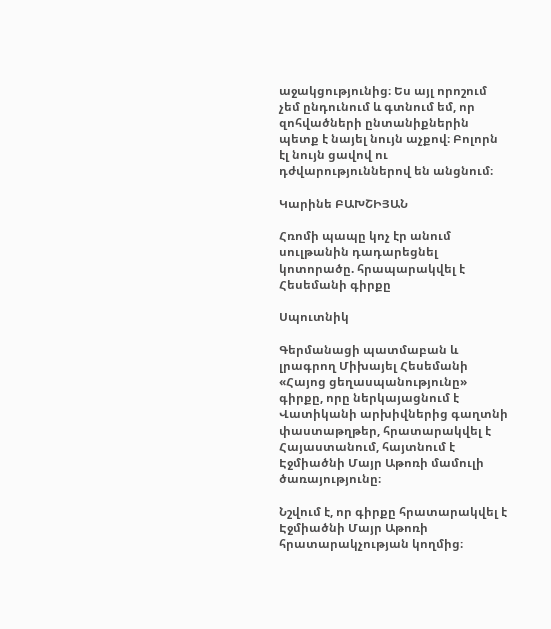աջակցությունից։ Ես այլ որոշում չեմ ընդունում և գտնում եմ, որ զոհվածների ընտանիքներին պետք է նայել նույն աչքով։ Բոլորն էլ նույն ցավով ու դժվարություններով են անցնում։

Կարինե ԲԱԽՇԻՅԱՆ

Հռոմի պապը կոչ էր անում սուլթանին դադարեցնել կոտորածը. հրապարակվել է Հեսեմանի գիրքը

Սպուտնիկ

Գերմանացի պատմաբան և լրագրող Միխայել Հեսեմանի «Հայոց ցեղասպանությունը» գիրքը, որը ներկայացնում է Վատիկանի արխիվներից գաղտնի փաստաթղթեր, հրատարակվել է Հայաստանում, հայտնում է Էջմիածնի Մայր Աթոռի մամուլի ծառայությունը։

Նշվում է, որ գիրքը հրատարակվել է Էջմիածնի Մայր Աթոռի հրատարակչության կողմից։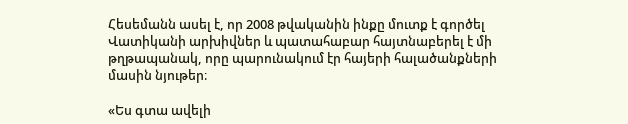Հեսեմանն ասել է, որ 2008 թվականին ինքը մուտք է գործել Վատիկանի արխիվներ և պատահաբար հայտնաբերել է մի թղթապանակ, որը պարունակում էր հայերի հալածանքների մասին նյութեր։

«Ես գտա ավելի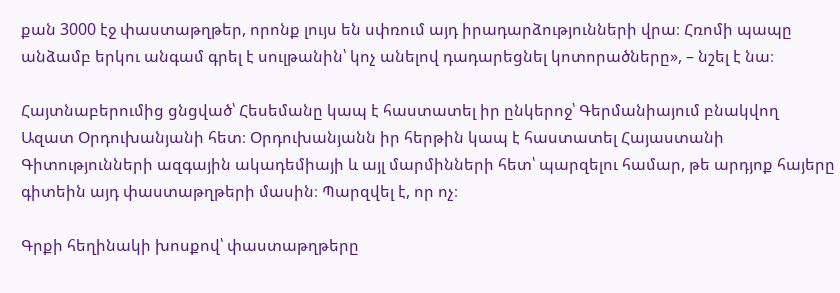քան 3000 էջ փաստաթղթեր, որոնք լույս են սփռում այդ իրադարձությունների վրա։ Հռոմի պապը անձամբ երկու անգամ գրել է սուլթանին՝ կոչ անելով դադարեցնել կոտորածները», – նշել է նա։

Հայտնաբերումից ցնցված՝ Հեսեմանը կապ է հաստատել իր ընկերոջ՝ Գերմանիայում բնակվող Ազատ Օրդուխանյանի հետ։ Օրդուխանյանն իր հերթին կապ է հաստատել Հայաստանի Գիտությունների ազգային ակադեմիայի և այլ մարմինների հետ՝ պարզելու համար, թե արդյոք հայերը գիտեին այդ փաստաթղթերի մասին։ Պարզվել է, որ ոչ։

Գրքի հեղինակի խոսքով՝ փաստաթղթերը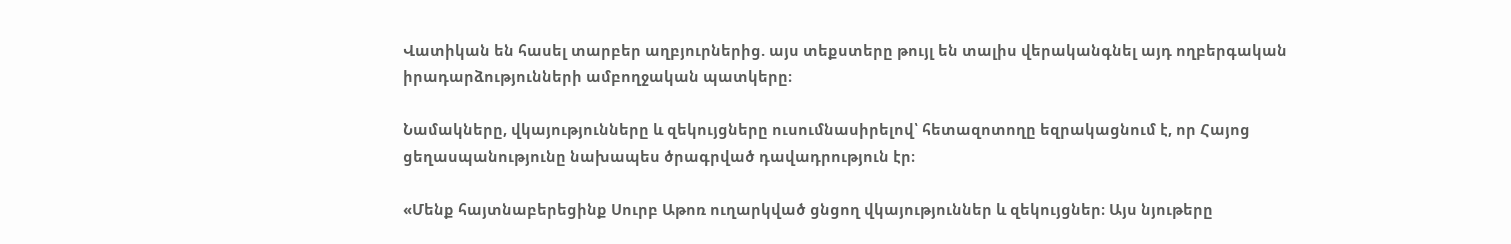Վատիկան են հասել տարբեր աղբյուրներից. այս տեքստերը թույլ են տալիս վերականգնել այդ ողբերգական իրադարձությունների ամբողջական պատկերը։

Նամակները, վկայությունները և զեկույցները ուսումնասիրելով՝ հետազոտողը եզրակացնում է, որ Հայոց ցեղասպանությունը նախապես ծրագրված դավադրություն էր։

«Մենք հայտնաբերեցինք Սուրբ Աթոռ ուղարկված ցնցող վկայություններ և զեկույցներ։ Այս նյութերը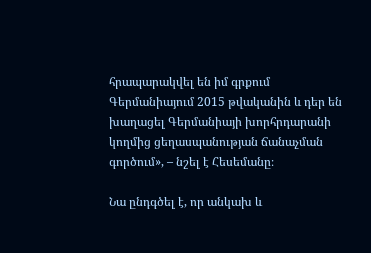հրապարակվել են իմ գրքում Գերմանիայում 2015 թվականին և դեր են խաղացել Գերմանիայի խորհրդարանի կողմից ցեղասպանության ճանաչման գործում», – նշել է Հեսեմանը։

Նա ընդգծել է, որ անկախ և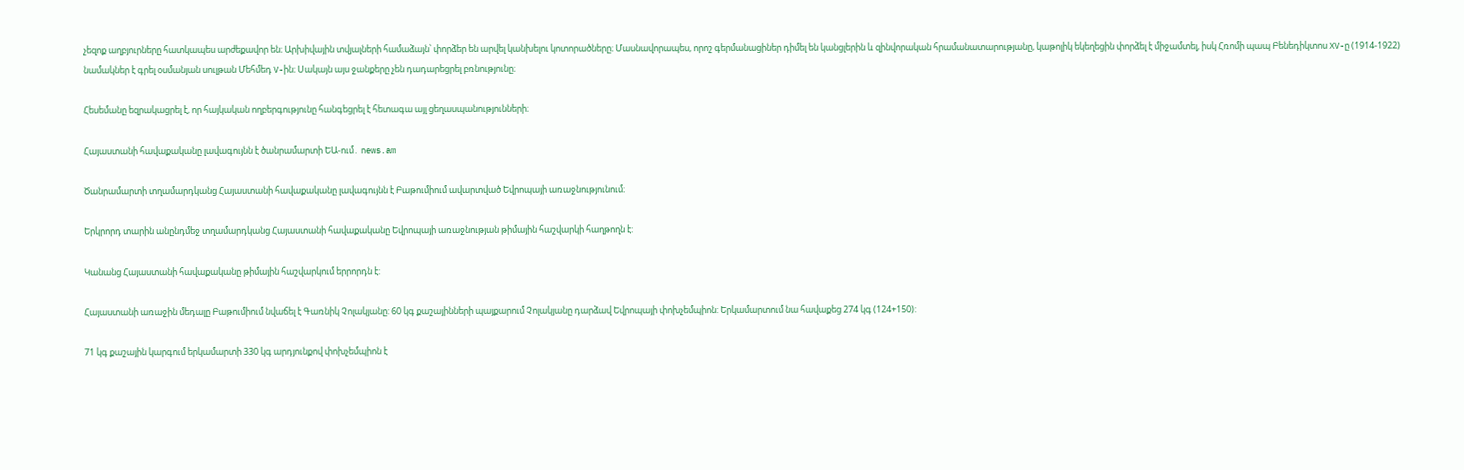չեզոք աղբյուրները հատկապես արժեքավոր են։ Արխիվային տվյալների համաձայն՝ փորձեր են արվել կանխելու կոտորածները։ Մասնավորապես, որոշ գերմանացիներ դիմել են կանցլերին և զինվորական հրամանատարությանը, կաթոլիկ եկեղեցին փորձել է միջամտել, իսկ Հռոմի պապ Բենեդիկտոս XV-ը (1914-1922) նամակներ է գրել օսմանյան սուլթան Մեհմեդ V-ին։ Սակայն այս ջանքերը չեն դադարեցրել բռնությունը։

Հեսեմանը եզրակացրել է, որ հայկական ողբերգությունը հանգեցրել է հետագա այլ ցեղասպանությունների։

Հայաստանի հավաքականը լավագույնն է ծանրամարտի ԵԱ-ում․ news.am

Ծանրամարտի տղամարդկանց Հայաստանի հավաքականը լավագույնն է Բաթումիում ավարտված Եվրոպայի առաջնությունում։

Երկրորդ տարին անընդմեջ տղամարդկանց Հայաստանի հավաքականը Եվրոպայի առաջնության թիմային հաշվարկի հաղթողն է:

Կանանց Հայաստանի հավաքականը թիմային հաշվարկում երրորդն է:

Հայաստանի առաջին մեդալը Բաթումիում նվաճել է Գառնիկ Չոլակյանը: 60 կգ քաշայինների պայքարում Չոլակյանը դարձավ Եվրոպայի փոխչեմպիոն: Երկամարտում նա հավաքեց 274 կգ (124+150):

71 կգ քաշային կարգում երկամարտի 330 կգ արդյունքով փոխչեմպիոն է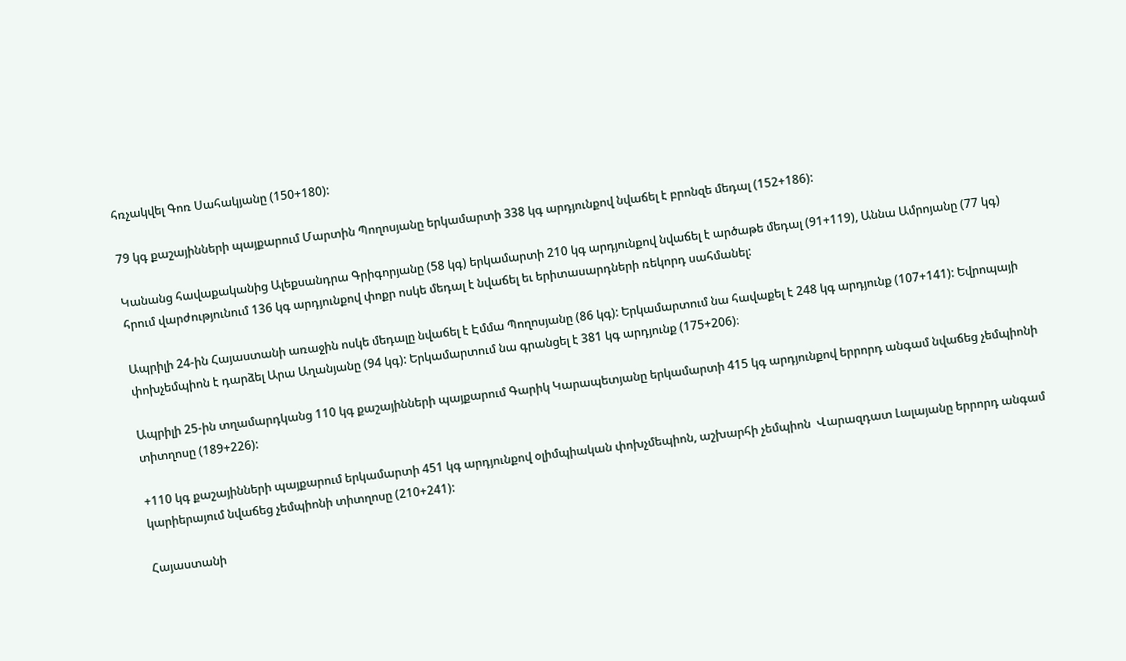հռչակվել Գոռ Սահակյանը (150+180):

79 կգ քաշայինների պայքարում Մարտին Պողոսյանը երկամարտի 338 կգ արդյունքով նվաճել է բրոնզե մեդալ (152+186):

Կանանց հավաքականից Ալեքսանդրա Գրիգորյանը (58 կգ) երկամարտի 210 կգ արդյունքով նվաճել է արծաթե մեդալ (91+119), Աննա Ամրոյանը (77 կգ) հրում վարժությունում 136 կգ արդյունքով փոքր ոսկե մեդալ է նվաճել եւ երիտասարդների ռեկորդ սահմանել:

Ապրիլի 24-ին Հայաստանի առաջին ոսկե մեդալը նվաճել է Էմմա Պողոսյանը (86 կգ): Երկամարտում նա հավաքել է 248 կգ արդյունք (107+141): Եվրոպայի փոխչեմպիոն է դարձել Արա Աղանյանը (94 կգ): Երկամարտում նա գրանցել է 381 կգ արդյունք (175+206)։

Ապրիլի 25-ին տղամարդկանց 110 կգ քաշայինների պայքարում Գարիկ Կարապետյանը երկամարտի 415 կգ արդյունքով երրորդ անգամ նվաճեց չեմպիոնի տիտղոսը (189+226):

+110 կգ քաշայինների պայքարում երկամարտի 451 կգ արդյունքով օլիմպիական փոխչմեպիոն, աշխարհի չեմպիոն  Վարազդատ Լալայանը երրորդ անգամ կարիերայում նվաճեց չեմպիոնի տիտղոսը (210+241):

Հայաստանի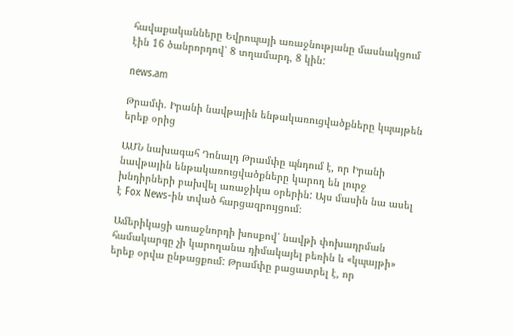հավաքականները Եվրոպայի առաջնությանը մասնակցում էին 16 ծանրորդով՝ 8 տղամարդ, 8 կին:

news.am

Թրամփ. Իրանի նավթային ենթակառուցվածքները կպայթեն երեք օրից

ԱՄՆ նախագահ Դոնալդ Թրամփը պնդում է, որ Իրանի նավթային ենթակառուցվածքները կարող են լուրջ խնդիրների բախվել առաջիկա օրերին: Այս մասին նա ասել է Fox News-ին տված հարցազրույցում։

Ամերիկացի առաջնորդի խոսքով՝ նավթի փոխադրման համակարգը չի կարողանա դիմակայել բեռին և «կպայթի» երեք օրվա ընթացքում: Թրամփը բացատրել է, որ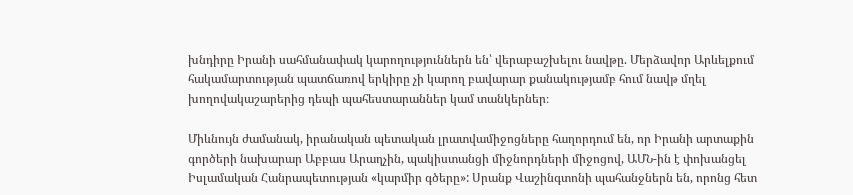խնդիրը Իրանի սահմանափակ կարողություններն են՝ վերաբաշխելու նավթը. Մերձավոր Արևելքում հակամարտության պատճառով երկիրը չի կարող բավարար քանակությամբ հում նավթ մղել խողովակաշարերից դեպի պահեստարաններ կամ տանկերներ։

Միևնույն ժամանակ, իրանական պետական լրատվամիջոցները հաղորդում են, որ Իրանի արտաքին գործերի նախարար Աբբաս Արաղչին, պակիստանցի միջնորդների միջոցով, ԱՄՆ-ին է փոխանցել Իսլամական Հանրապետության «կարմիր գծերը»: Սրանք Վաշինգտոնի պահանջներն են, որոնց հետ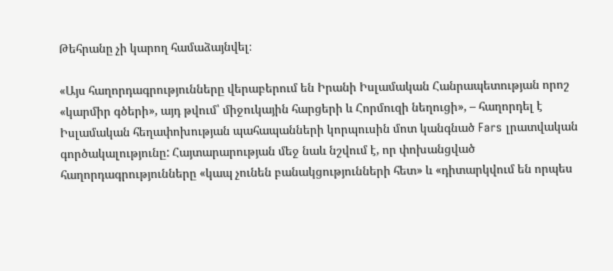Թեհրանը չի կարող համաձայնվել։

«Այս հաղորդագրությունները վերաբերում են Իրանի Իսլամական Հանրապետության որոշ «կարմիր գծերի», այդ թվում՝ միջուկային հարցերի և Հորմուզի նեղուցի», – հաղորդել է Իսլամական հեղափոխության պահապանների կորպուսին մոտ կանգնած Fars լրատվական գործակալությունը: Հայտարարության մեջ նաև նշվում է, որ փոխանցված հաղորդագրությունները «կապ չունեն բանակցությունների հետ» և «դիտարկվում են որպես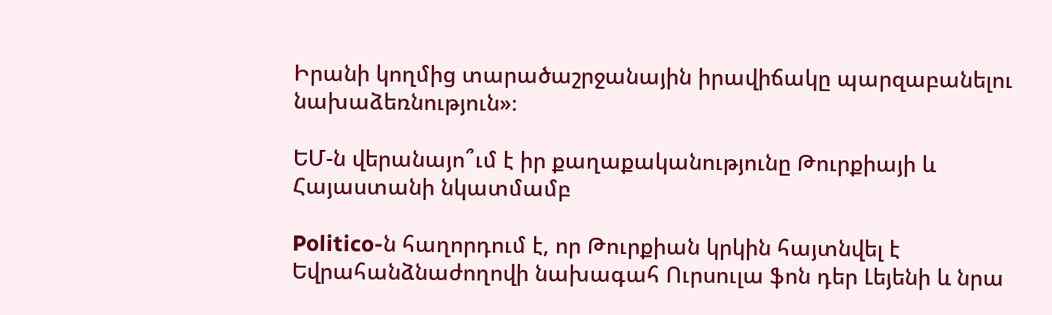Իրանի կողմից տարածաշրջանային իրավիճակը պարզաբանելու նախաձեռնություն»։

ԵՄ-ն վերանայո՞ւմ է իր քաղաքականությունը Թուրքիայի և Հայաստանի նկատմամբ

Politico-ն հաղորդում է, որ Թուրքիան կրկին հայտնվել է Եվրահանձնաժողովի նախագահ Ուրսուլա ֆոն դեր Լեյենի և նրա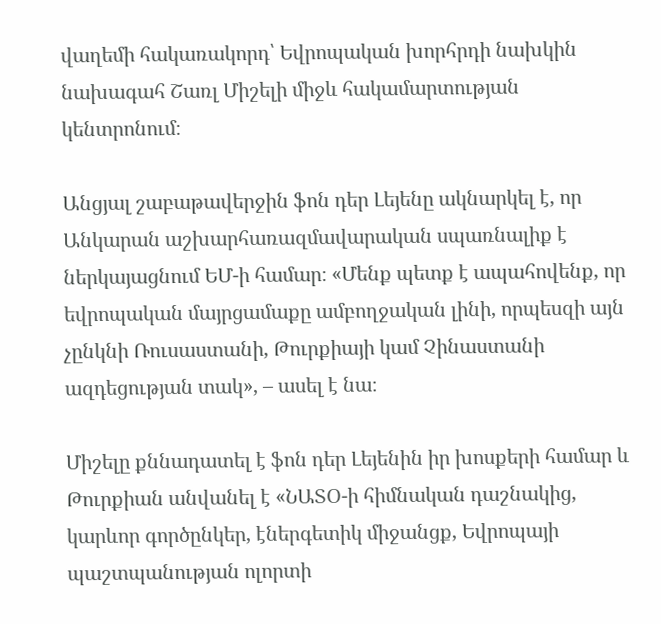վաղեմի հակառակորդ՝ Եվրոպական խորհրդի նախկին նախագահ Շառլ Միշելի միջև հակամարտության կենտրոնում։

Անցյալ շաբաթավերջին ֆոն դեր Լեյենը ակնարկել է, որ Անկարան աշխարհառազմավարական սպառնալիք է ներկայացնում ԵՄ-ի համար։ «Մենք պետք է ապահովենք, որ եվրոպական մայրցամաքը ամբողջական լինի, որպեսզի այն չընկնի Ռուսաստանի, Թուրքիայի կամ Չինաստանի ազդեցության տակ», – ասել է նա։

Միշելը քննադատել է ֆոն դեր Լեյենին իր խոսքերի համար և Թուրքիան անվանել է «ՆԱՏՕ-ի հիմնական դաշնակից, կարևոր գործընկեր, էներգետիկ միջանցք, Եվրոպայի պաշտպանության ոլորտի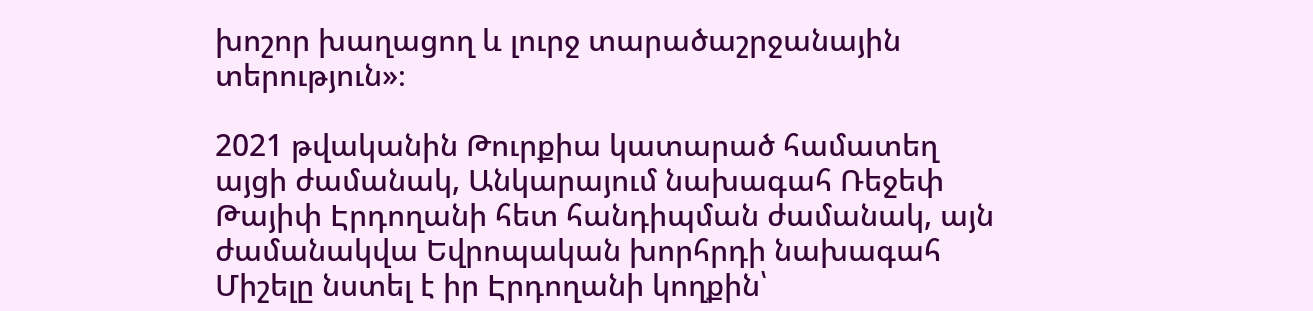խոշոր խաղացող և լուրջ տարածաշրջանային տերություն»։

2021 թվականին Թուրքիա կատարած համատեղ այցի ժամանակ, Անկարայում նախագահ Ռեջեփ Թայիփ Էրդողանի հետ հանդիպման ժամանակ, այն ժամանակվա Եվրոպական խորհրդի նախագահ Միշելը նստել է իր Էրդողանի կողքին՝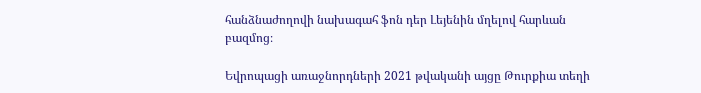հանձնաժողովի նախագահ ֆոն դեր Լեյենին մղելով հարևան բազմոց։

Եվրոպացի առաջնորդների 2021 թվականի այցը Թուրքիա տեղի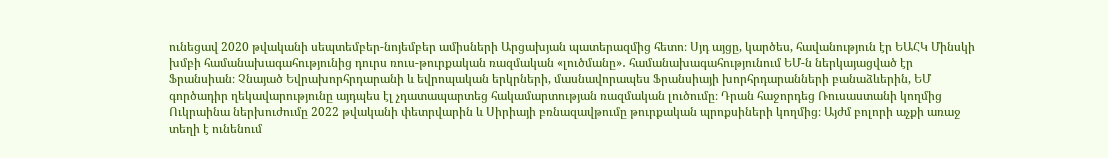ունեցավ 2020 թվականի սեպտեմբեր-նոյեմբեր ամիսների Արցախյան պատերազմից հետո։ Սյդ այցը, կարծես, հավանություն էր ԵԱՀԿ Մինսկի խմբի համանախագահությունից դուրս ռուս-թուրքական ռազմական «լուծմանը»․ համանախագահությունում ԵՄ-ն ներկայացված էր Ֆրանսիան։ Չնայած Եվրախորհրդարանի և եվրոպական երկրների, մասնավորապես Ֆրանսիայի խորհրդարանների բանաձևերին, ԵՄ գործադիր ղեկավարությունը այդպես էլ չդատապարտեց հակամարտության ռազմական լուծումը։ Դրան հաջորդեց Ռուսաստանի կողմից Ուկրաինա ներխուժումը 2022 թվականի փետրվարին և Սիրիայի բռնազավթումը թուրքական պրոքսիների կողմից։ Այժմ բոլորի աչքի առաջ տեղի է ունենում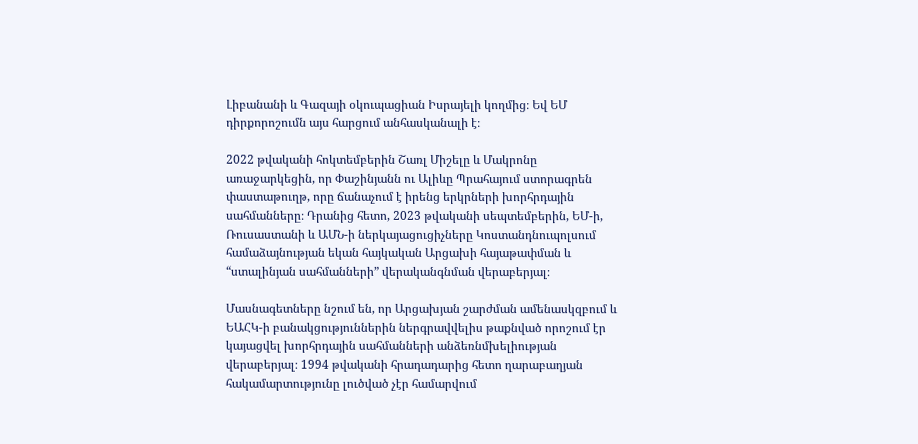Լիբանանի և Գազայի օկուպացիան Իսրայելի կողմից։ Եվ ԵՄ դիրքորոշումն այս հարցում անհասկանալի է։

2022 թվականի հոկտեմբերին Շառլ Միշելը և Մակրոնը առաջարկեցին, որ Փաշինյանն ու Ալիևը Պրահայում ստորագրեն փաստաթուղթ, որը ճանաչում է իրենց երկրների խորհրդային սահմանները։ Դրանից հետո, 2023 թվականի սեպտեմբերին, ԵՄ-ի, Ռուսաստանի և ԱՄՆ-ի ներկայացուցիչները Կոստանդնուպոլսում համաձայնության եկան հայկական Արցախի հայաթափման և “ստալինյան սահմանների” վերականգնման վերաբերյալ։

Մասնագետները նշում են, որ Արցախյան շարժման ամենասկզբում և ԵԱՀԿ-ի բանակցություններին ներգրավվելիս թաքնված որոշում էր կայացվել խորհրդային սահմանների անձեռնմխելիության վերաբերյալ։ 1994 թվականի հրադադարից հետո ղարաբաղյան հակամարտությունը լուծված չէր համարվում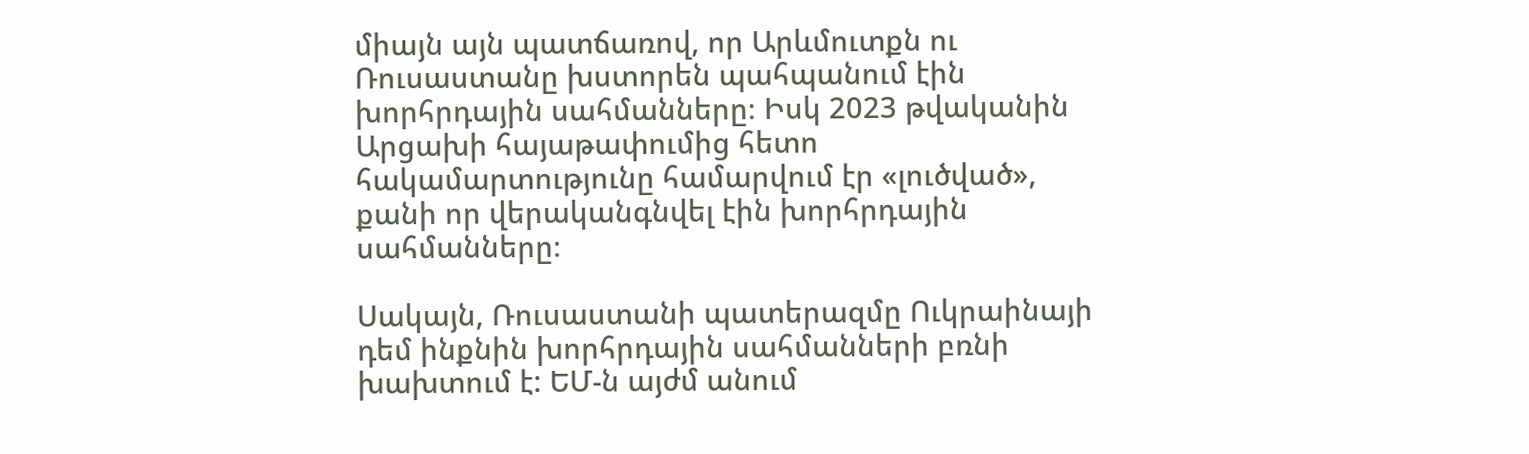միայն այն պատճառով, որ Արևմուտքն ու Ռուսաստանը խստորեն պահպանում էին խորհրդային սահմանները։ Իսկ 2023 թվականին Արցախի հայաթափումից հետո հակամարտությունը համարվում էր «լուծված», քանի որ վերականգնվել էին խորհրդային սահմանները։

Սակայն, Ռուսաստանի պատերազմը Ուկրաինայի դեմ ինքնին խորհրդային սահմանների բռնի խախտում է: ԵՄ-ն այժմ անում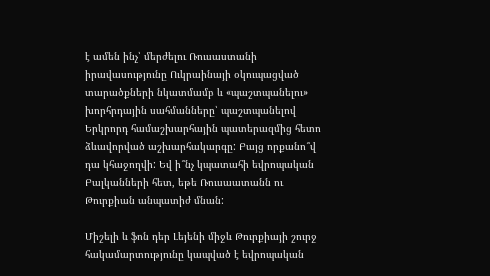է ամեն ինչ՝ մերժելու Ռուսաստանի իրավասությունը Ուկրաինայի օկուպացված տարածքների նկատմամբ և «պաշտպանելու» խորհրդային սահմանները՝ պաշտպանելով Երկրորդ համաշխարհային պատերազմից հետո ձևավորված աշխարհակարգը: Բայց որքանո՞վ դա կհաջողվի: Եվ ի՞նչ կպատահի եվրոպական Բալկանների հետ, եթե Ռուսաատանն ու Թուրքիան անպատիժ մնան:

Միշելի և ֆոն դեր Լեյենի միջև Թուրքիայի շուրջ հակամարտությունը կապված է եվրոպական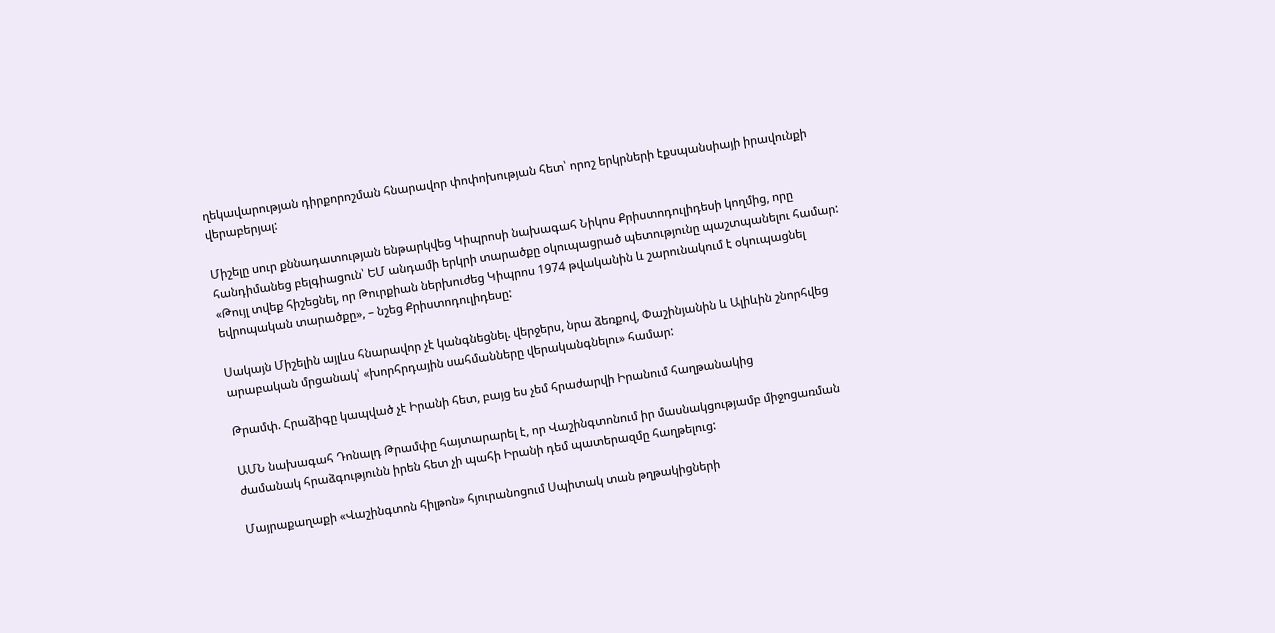ղեկավարության դիրքորոշման հնարավոր փոփոխության հետ՝ որոշ երկրների էքսպանսիայի իրավունքի վերաբերյալ:

Միշելը սուր քննադատության ենթարկվեց Կիպրոսի նախագահ Նիկոս Քրիստոդուլիդեսի կողմից, որը հանդիմանեց բելգիացուն՝ ԵՄ անդամի երկրի տարածքը օկուպացրած պետությունը պաշտպանելու համար: «Թույլ տվեք հիշեցնել, որ Թուրքիան ներխուժեց Կիպրոս 1974 թվականին և շարունակում է օկուպացնել եվրոպական տարածքը», – նշեց Քրիստոդուլիդեսը:

Սակայն Միշելին այլևս հնարավոր չէ կանգնեցնել. վերջերս, նրա ձեռքով, Փաշինյանին և Ալիևին շնորհվեց արաբական մրցանակ՝ «խորհրդային սահմանները վերականգնելու» համար:

Թրամփ. Հրաձիգը կապված չէ Իրանի հետ, բայց ես չեմ հրաժարվի Իրանում հաղթանակից

ԱՄՆ նախագահ Դոնալդ Թրամփը հայտարարել է, որ Վաշինգտոնում իր մասնակցությամբ միջոցառման ժամանակ հրաձգությունն իրեն հետ չի պահի Իրանի դեմ պատերազմը հաղթելուց:

Մայրաքաղաքի «Վաշինգտոն հիլթոն» հյուրանոցում Սպիտակ տան թղթակիցների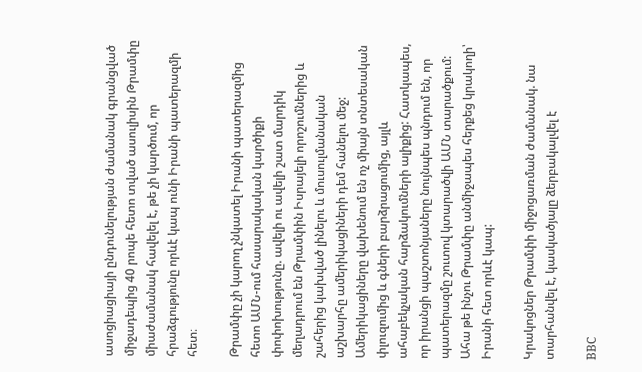ասոցիացիայի ընդունելության ժամանակ գրանցված միջադեպից 40 րոպե հետո տված ասուլիսին Թրամփը միաժամանակ հավելել է, թե չի կարծում, որ հրաձգությունը որևէ կապ ունի Իրանի պատերազմի հետ։

Թրամփը չի կարող չնկատել Իրանի պատերազմից հետո ԱՄՆ-ում հասարակական կարծիքի փոփոխությունը. ավելի ու ավելի շատ մարդիկ մեղադրում են Թրամփին Իսրայելի որոշումներից և շահերից կախված լինելու և մուսուլմանական աշխարհը ամերիկացիների դեմ հանելու մեջ: Ամերիկացիները վախենում են ոչ միայն տնտեսական փլուզումից և գների բարձրացումից, այլև ահաբեկչական հարձակումների ալիքից: Հատկապես, որ իրանցի պաշտոնյաները նույնպես պնդում են, որ պատերազմը շուտով կտարածվի ԱՄՆ տարածքում: Ահա թե ինչու Թրամփը անմիջապես հերքեց կրակողի՝ Իրանի հետ որևէ կապ:

Կրակոցներ Թրամփի միջոցառման ժամանակ. նա տարհանվել է, կասկածյալը ձերբակալվել է

ВВС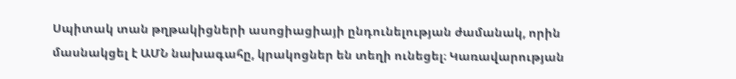Սպիտակ տան թղթակիցների ասոցիացիայի ընդունելության ժամանակ, որին մասնակցել է ԱՄՆ նախագահը, կրակոցներ են տեղի ունեցել։ Կառավարության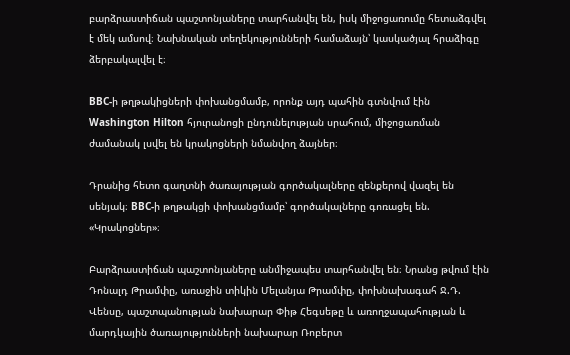բարձրաստիճան պաշտոնյաները տարհանվել են, իսկ միջոցառումը հետաձգվել է մեկ ամսով։ Նախնական տեղեկությունների համաձայն՝ կասկածյալ հրաձիգը ձերբակալվել է։

BBC-ի թղթակիցների փոխանցմամբ, որոնք այդ պահին գտնվում էին Washington Hilton հյուրանոցի ընդունելության սրահում, միջոցառման ժամանակ լսվել են կրակոցների նմանվող ձայներ։

Դրանից հետո գաղտնի ծառայության գործակալները զենքերով վազել են սենյակ։ BBC-ի թղթակցի փոխանցմամբ՝ գործակալները գոռացել են. «Կրակոցներ»։

Բարձրաստիճան պաշտոնյաները անմիջապես տարհանվել են։ Նրանց թվում էին Դոնալդ Թրամփը, առաջին տիկին Մելանյա Թրամփը, փոխնախագահ Ջ.Դ. Վենսը, պաշտպանության նախարար Փիթ Հեգսեթը և առողջապահության և մարդկային ծառայությունների նախարար Ռոբերտ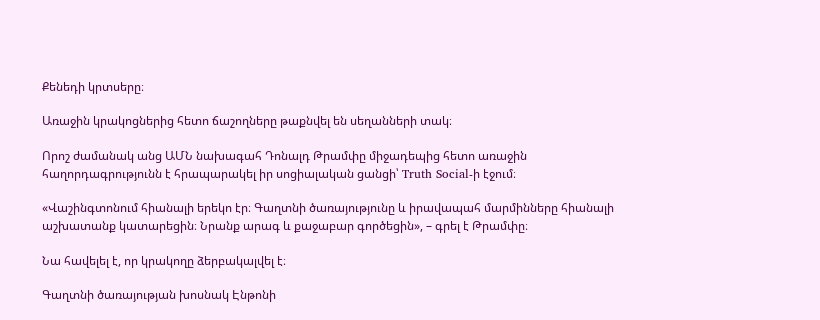Քենեդի կրտսերը։

Առաջին կրակոցներից հետո ճաշողները թաքնվել են սեղանների տակ։

Որոշ ժամանակ անց ԱՄՆ նախագահ Դոնալդ Թրամփը միջադեպից հետո առաջին հաղորդագրությունն է հրապարակել իր սոցիալական ցանցի՝ Truth Social-ի էջում։

«Վաշինգտոնում հիանալի երեկո էր։ Գաղտնի ծառայությունը և իրավապահ մարմինները հիանալի աշխատանք կատարեցին։ Նրանք արագ և քաջաբար գործեցին», – գրել է Թրամփը։

Նա հավելել է, որ կրակողը ձերբակալվել է։

Գաղտնի ծառայության խոսնակ Էնթոնի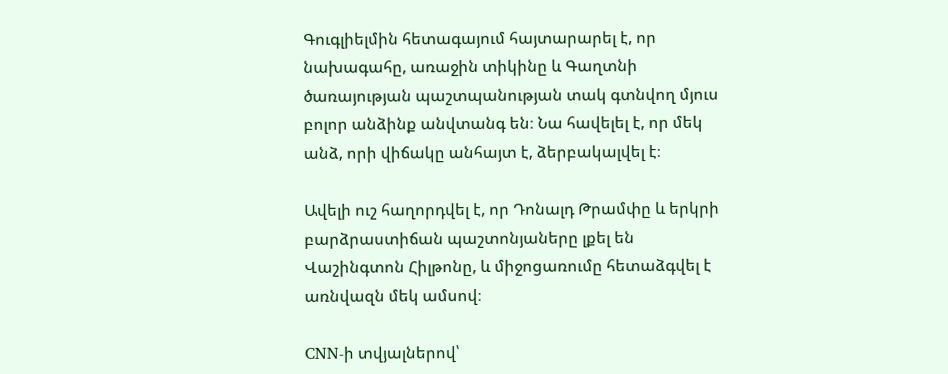Գուգլիելմին հետագայում հայտարարել է, որ նախագահը, առաջին տիկինը և Գաղտնի ծառայության պաշտպանության տակ գտնվող մյուս բոլոր անձինք անվտանգ են։ Նա հավելել է, որ մեկ անձ, որի վիճակը անհայտ է, ձերբակալվել է։

Ավելի ուշ հաղորդվել է, որ Դոնալդ Թրամփը և երկրի բարձրաստիճան պաշտոնյաները լքել են Վաշինգտոն Հիլթոնը, և միջոցառումը հետաձգվել է առնվազն մեկ ամսով։

CNN-ի տվյալներով՝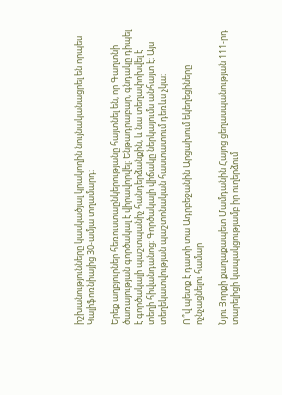իշխանությունները կասկածյալ կրակողին նույնականացրել են որպես Կալիֆոռնիայից 30-ամյա տղամարդ։

Երեք աղբյուրներ հեռուստաընկերությանը հայտնել են, որ Գաղտնի ծառայության գործակալ է վիրավորվել։ Ենթադրաբար, գնդակը դիպել է գործակալի պաշտպանիչ հանդերձանքին, և նա տեղափոխվել է տեղի հիվանդանոց։ Գործակալի վիճակը ներկայումս անհայտ է։ Այս տեղեկատվության պաշտոնական հաստատում դեռևս չկա։

Ո՞վ պետք է դատի տա Ադրբեջանին Արցախում եկեղեցիները ոչնչացնելու համար

Նյու Յորքի քաղաքապետ Մամդանին Հայոց ցեղասպանության 111-րդ տարելիցի կապակցությամբ իր ուղերձում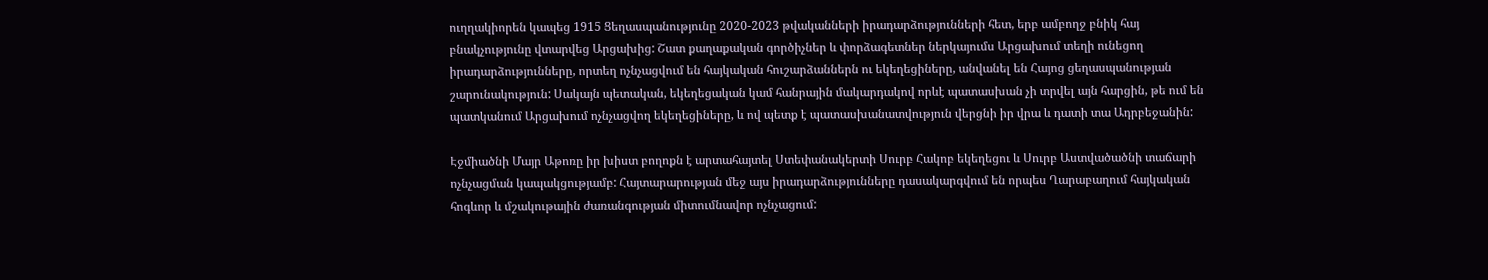ուղղակիորեն կապեց 1915 Ցեղասպանությունը 2020-2023 թվականների իրադարձությունների հետ, երբ ամբողջ բնիկ հայ բնակչությունը վտարվեց Արցախից: Շատ քաղաքական գործիչներ և փորձագետներ ներկայումս Արցախում տեղի ունեցող իրադարձությունները, որտեղ ոչնչացվում են հայկական հուշարձաններն ու եկեղեցիները, անվանել են Հայոց ցեղասպանության շարունակություն: Սակայն պետական, եկեղեցական կամ հանրային մակարդակով որևէ պատասխան չի տրվել այն հարցին, թե ում են պատկանում Արցախում ոչնչացվող եկեղեցիները, և ով պետք է պատասխանատվություն վերցնի իր վրա և դատի տա Ադրբեջանին:

Էջմիածնի Մայր Աթոռը իր խիստ բողոքն է արտահայտել Ստեփանակերտի Սուրբ Հակոբ եկեղեցու և Սուրբ Աստվածածնի տաճարի ոչնչացման կապակցությամբ: Հայտարարության մեջ այս իրադարձությունները դասակարգվում են որպես Ղարաբաղում հայկական հոգևոր և մշակութային ժառանգության միտումնավոր ոչնչացում: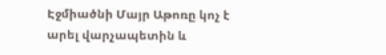Էջմիածնի Մայր Աթոռը կոչ է արել վարչապետին և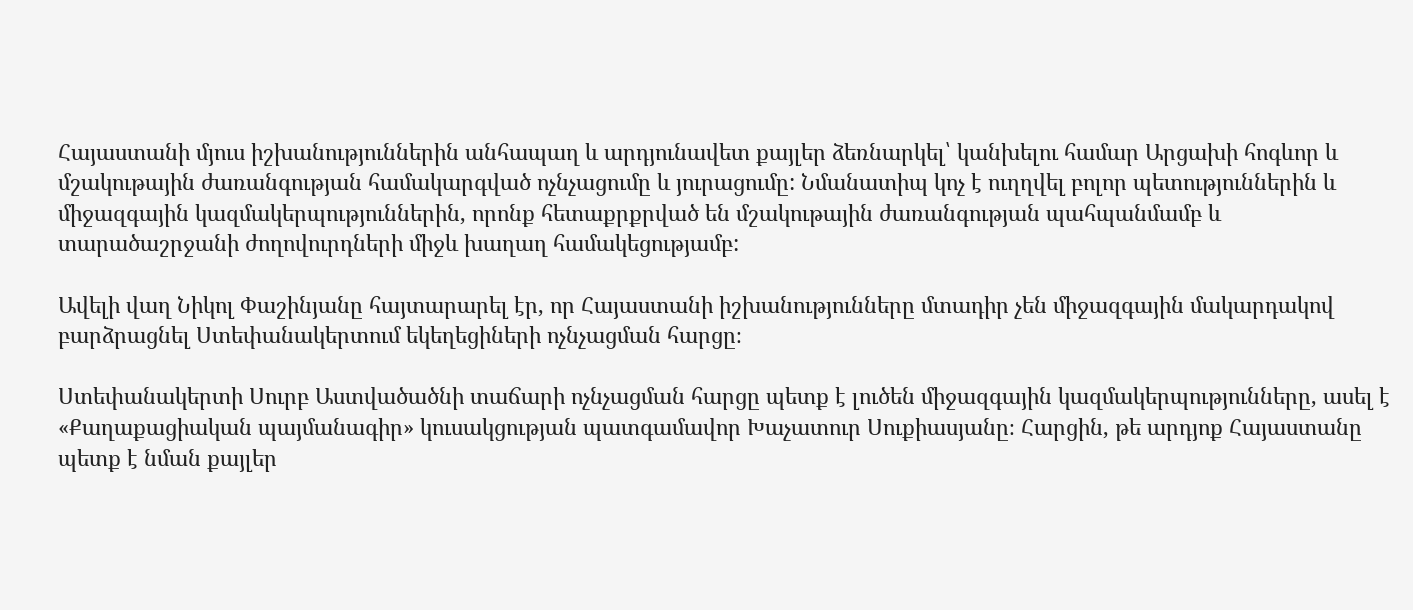Հայաստանի մյուս իշխանություններին անհապաղ և արդյունավետ քայլեր ձեռնարկել՝ կանխելու համար Արցախի հոգևոր և մշակութային ժառանգության համակարգված ոչնչացումը և յուրացումը: Նմանատիպ կոչ է ուղղվել բոլոր պետություններին և միջազգային կազմակերպություններին, որոնք հետաքրքրված են մշակութային ժառանգության պահպանմամբ և տարածաշրջանի ժողովուրդների միջև խաղաղ համակեցությամբ:

Ավելի վաղ Նիկոլ Փաշինյանը հայտարարել էր, որ Հայաստանի իշխանությունները մտադիր չեն միջազգային մակարդակով բարձրացնել Ստեփանակերտում եկեղեցիների ոչնչացման հարցը։

Ստեփանակերտի Սուրբ Աստվածածնի տաճարի ոչնչացման հարցը պետք է լուծեն միջազգային կազմակերպությունները, ասել է «Քաղաքացիական պայմանագիր» կուսակցության պատգամավոր Խաչատուր Սուքիասյանը։ Հարցին, թե արդյոք Հայաստանը պետք է նման քայլեր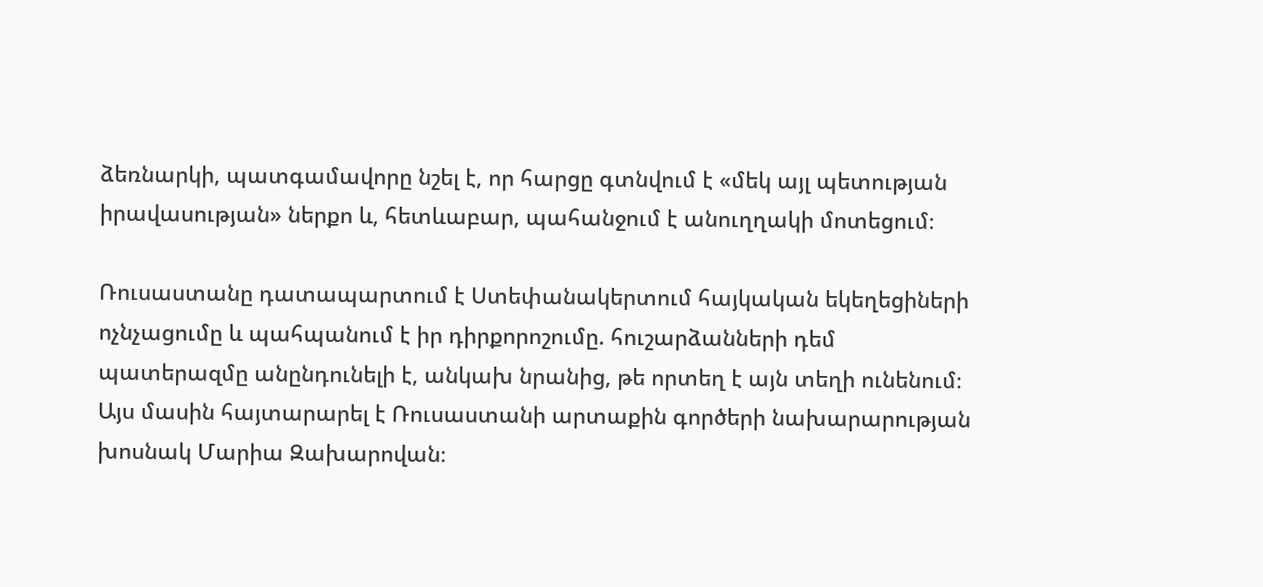ձեռնարկի, պատգամավորը նշել է, որ հարցը գտնվում է «մեկ այլ պետության իրավասության» ներքո և, հետևաբար, պահանջում է անուղղակի մոտեցում։

Ռուսաստանը դատապարտում է Ստեփանակերտում հայկական եկեղեցիների ոչնչացումը և պահպանում է իր դիրքորոշումը. հուշարձանների դեմ պատերազմը անընդունելի է, անկախ նրանից, թե որտեղ է այն տեղի ունենում։ Այս մասին հայտարարել է Ռուսաստանի արտաքին գործերի նախարարության խոսնակ Մարիա Զախարովան։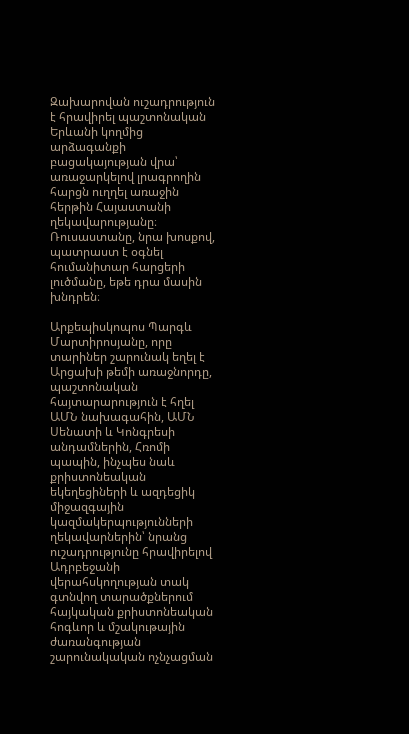Զախարովան ուշադրություն է հրավիրել պաշտոնական Երևանի կողմից արձագանքի բացակայության վրա՝ առաջարկելով լրագրողին հարցն ուղղել առաջին հերթին Հայաստանի ղեկավարությանը։ Ռուսաստանը, նրա խոսքով, պատրաստ է օգնել հումանիտար հարցերի լուծմանը, եթե դրա մասին խնդրեն։

Արքեպիսկոպոս Պարգև Մարտիրոսյանը, որը տարիներ շարունակ եղել է Արցախի թեմի առաջնորդը, պաշտոնական հայտարարություն է հղել ԱՄՆ նախագահին, ԱՄՆ Սենատի և Կոնգրեսի անդամներին, Հռոմի պապին, ինչպես նաև քրիստոնեական եկեղեցիների և ազդեցիկ միջազգային կազմակերպությունների ղեկավարներին՝ նրանց ուշադրությունը հրավիրելով Ադրբեջանի վերահսկողության տակ գտնվող տարածքներում հայկական քրիստոնեական հոգևոր և մշակութային ժառանգության շարունակական ոչնչացման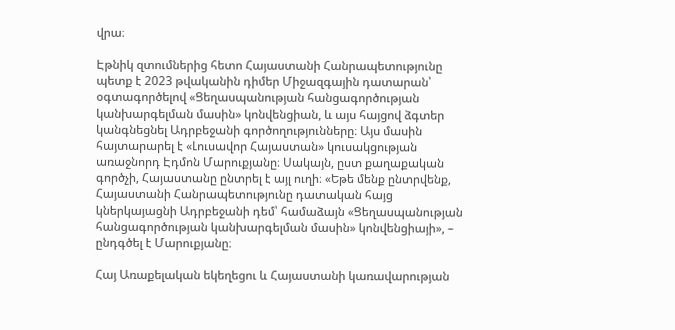վրա։

Էթնիկ զտումներից հետո Հայաստանի Հանրապետությունը պետք է 2023 թվականին դիմեր Միջազգային դատարան՝ օգտագործելով «Ցեղասպանության հանցագործության կանխարգելման մասին» կոնվենցիան, և այս հայցով ձգտեր կանգնեցնել Ադրբեջանի գործողությունները։ Այս մասին հայտարարել է «Լուսավոր Հայաստան» կուսակցության առաջնորդ Էդմոն Մարուքյանը։ Սակայն, ըստ քաղաքական գործչի, Հայաստանը ընտրել է այլ ուղի։ «Եթե մենք ընտրվենք, Հայաստանի Հանրապետությունը դատական հայց կներկայացնի Ադրբեջանի դեմ՝ համաձայն «Ցեղասպանության հանցագործության կանխարգելման մասին» կոնվենցիայի», – ընդգծել է Մարուքյանը։

Հայ Առաքելական եկեղեցու և Հայաստանի կառավարության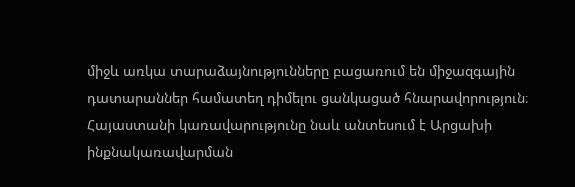միջև առկա տարաձայնությունները բացառում են միջազգային դատարաններ համատեղ դիմելու ցանկացած հնարավորություն։ Հայաստանի կառավարությունը նաև անտեսում է Արցախի ինքնակառավարման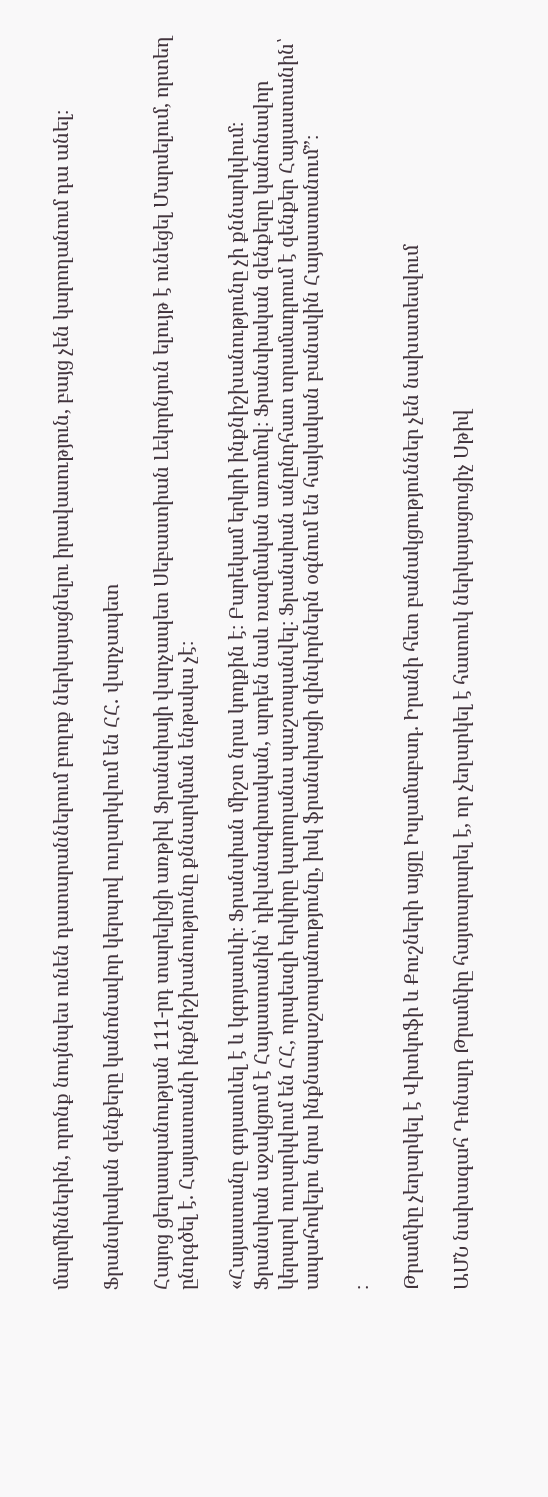մարմիններին, որոնք նույնպես ունեն դատարաններում բողոք ներկայացնելու իրավասություն, բայց չեն կարողանում դա անել։

Ֆրանսիական զենքերը կանոնավոր կերպով ուղարկվում են ՀՀ․ վարչապետ

Հայոց ցեղասպանության 111-րդ տարելիցի առթիվ Ֆրանսիայի վարչապետ Սեբաստիան Լեկորնյուն ելույթ է ունեցել Մարսելում, որտեղ ընդգծել է. Հայաստանի ինքնիշխանությունը քննարկման ենթակա չէ։

«Հայաստանը գոյատևել է և կգոյատևի։ Ֆրանսիան միշտ նրա կողքին է։ Բարեկամ երկրի ինքնիշխանությունը չի քննարկվում։ Ֆրանսիան աջակցում է Հայաստանին՝ դիվանագիտական, արդեն նաև ռազմական առումով։ Ֆրանսիական զենքերը կանոնավոր կերպով ուղարկվում են ՀՀ, որպեսզի երկիրը կարողանա պաշտպանվել։ Ֆրանսիան անընդհատ տրամադրում է զենքեր Հայաստանին՝ ապահովելու նրա ինքնապաշտպանությունը, իսկ ֆրանսիացի զինվորներն օգնում են հայկական բանակին Հայաստանում”։

։

Թրամփը չեղարկել է Վիտկոֆի և Քուշների այցը Իսլամաբադ. Իրանի հետ բանակցություններ չեն նախատեսվում

ԱՄՆ նախագահ Դոնալդ Թրամփը հայտարարել է, որ չեղարկել է հատուկ ներկայացուցիչ Սթիվ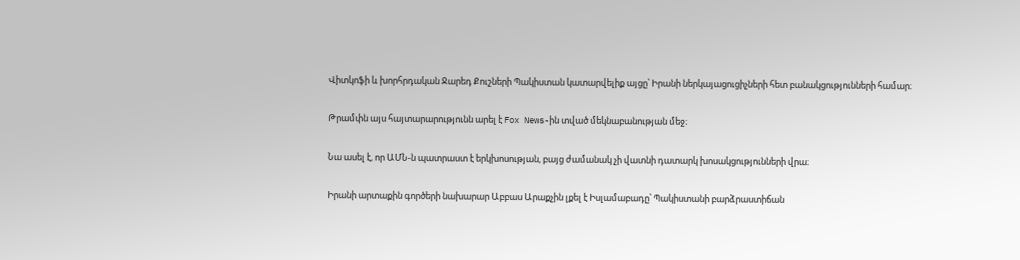Վիտկոֆի և խորհրդական Ջարեդ Քուշների Պակիստան կատարվելիք այցը՝ Իրանի ներկայացուցիչների հետ բանակցությունների համար։

Թրամփն այս հայտարարությունն արել է Fox News-ին տված մեկնաբանության մեջ։

Նա ասել է, որ ԱՄՆ-ն պատրաստ է երկխոսության, բայց ժամանակ չի վատնի դատարկ խոսակցությունների վրա։

Իրանի արտաքին գործերի նախարար Աբբաս Արաքչին լքել է Իսլամաբադը՝ Պակիստանի բարձրաստիճան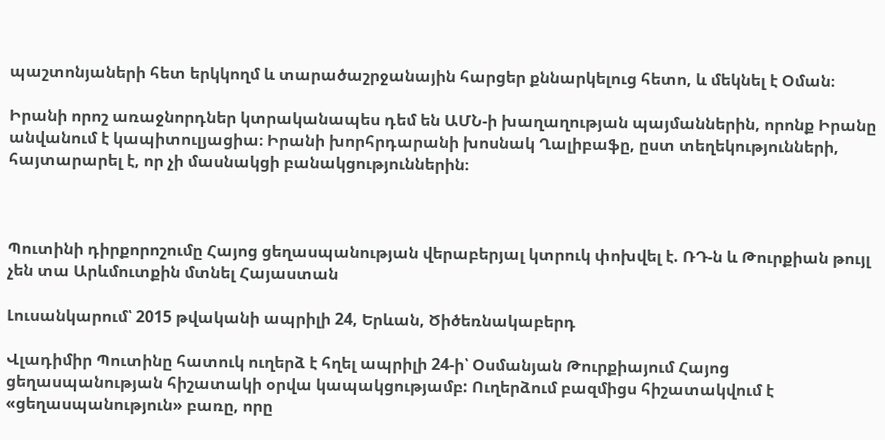պաշտոնյաների հետ երկկողմ և տարածաշրջանային հարցեր քննարկելուց հետո, և մեկնել է Օման։

Իրանի որոշ առաջնորդներ կտրականապես դեմ են ԱՄՆ-ի խաղաղության պայմաններին, որոնք Իրանը անվանում է կապիտուլյացիա։ Իրանի խորհրդարանի խոսնակ Ղալիբաֆը, ըստ տեղեկությունների, հայտարարել է, որ չի մասնակցի բանակցություններին։



Պուտինի դիրքորոշումը Հայոց ցեղասպանության վերաբերյալ կտրուկ փոխվել է. ՌԴ-ն և Թուրքիան թույլ չեն տա Արևմուտքին մտնել Հայաստան

Լուսանկարում՝ 2015 թվականի ապրիլի 24, Երևան, Ծիծեռնակաբերդ

Վլադիմիր Պուտինը հատուկ ուղերձ է հղել ապրիլի 24-ի՝ Օսմանյան Թուրքիայում Հայոց ցեղասպանության հիշատակի օրվա կապակցությամբ: Ուղերձում բազմիցս հիշատակվում է «ցեղասպանություն» բառը, որը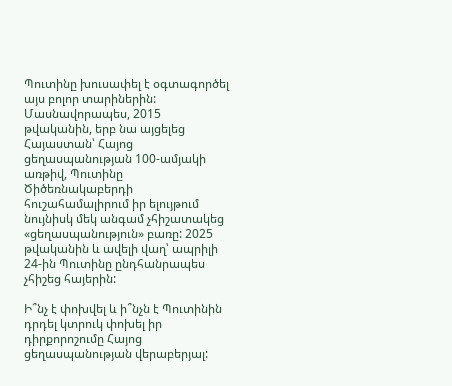Պուտինը խուսափել է օգտագործել այս բոլոր տարիներին: Մասնավորապես, 2015 թվականին, երբ նա այցելեց Հայաստան՝ Հայոց ցեղասպանության 100-ամյակի առթիվ, Պուտինը Ծիծեռնակաբերդի հուշահամալիրում իր ելույթում նույնիսկ մեկ անգամ չհիշատակեց «ցեղասպանություն» բառը: 2025 թվականին և ավելի վաղ՝ ապրիլի 24-ին Պուտինը ընդհանրապես չհիշեց հայերին:

Ի՞նչ է փոխվել և ի՞նչն է Պուտինին դրդել կտրուկ փոխել իր դիրքորոշումը Հայոց ցեղասպանության վերաբերյալ: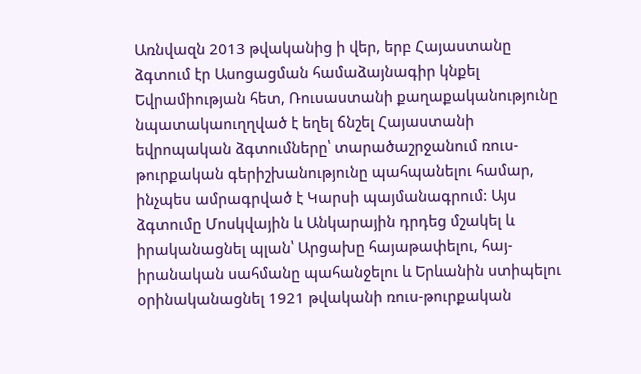Առնվազն 2013 թվականից ի վեր, երբ Հայաստանը ձգտում էր Ասոցացման համաձայնագիր կնքել Եվրամիության հետ, Ռուսաստանի քաղաքականությունը նպատակաուղղված է եղել ճնշել Հայաստանի եվրոպական ձգտումները՝ տարածաշրջանում ռուս-թուրքական գերիշխանությունը պահպանելու համար, ինչպես ամրագրված է Կարսի պայմանագրում: Այս ձգտումը Մոսկվային և Անկարային դրդեց մշակել և իրականացնել պլան՝ Արցախը հայաթափելու, հայ-իրանական սահմանը պահանջելու և Երևանին ստիպելու օրինականացնել 1921 թվականի ռուս-թուրքական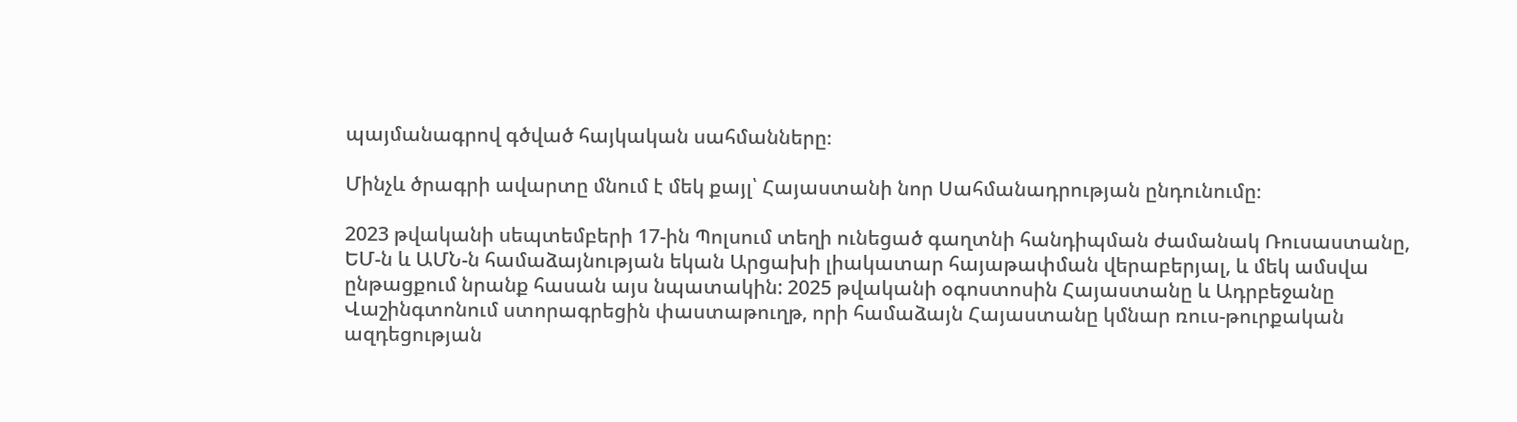պայմանագրով գծված հայկական սահմանները։

Մինչև ծրագրի ավարտը մնում է մեկ քայլ՝ Հայաստանի նոր Սահմանադրության ընդունումը։

2023 թվականի սեպտեմբերի 17-ին Պոլսում տեղի ունեցած գաղտնի հանդիպման ժամանակ Ռուսաստանը, ԵՄ-ն և ԱՄՆ-ն համաձայնության եկան Արցախի լիակատար հայաթափման վերաբերյալ, և մեկ ամսվա ընթացքում նրանք հասան այս նպատակին: 2025 թվականի օգոստոսին Հայաստանը և Ադրբեջանը Վաշինգտոնում ստորագրեցին փաստաթուղթ, որի համաձայն Հայաստանը կմնար ռուս-թուրքական ազդեցության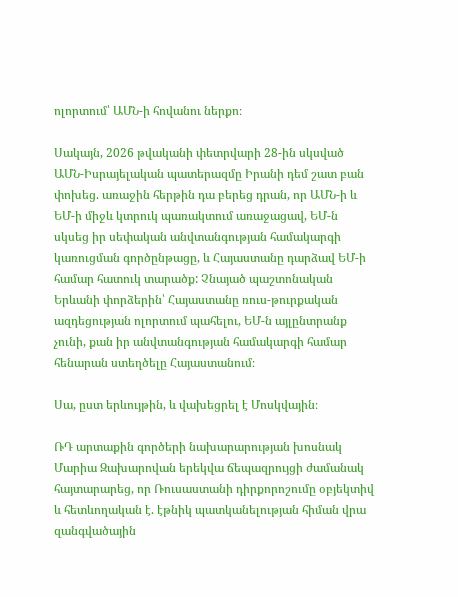ոլորտում՝ ԱՄՆ-ի հովանու ներքո։

Սակայն, 2026 թվականի փետրվարի 28-ին սկսված ԱՄՆ-Իսրայելական պատերազմը Իրանի դեմ շատ բան փոխեց. առաջին հերթին դա բերեց դրան, որ ԱՄՆ-ի և ԵՄ-ի միջև կտրուկ պառակտում առաջացավ, ԵՄ-ն սկսեց իր սեփական անվտանգության համակարգի կառուցման գործընթացը, և Հայաստանը դարձավ ԵՄ-ի համար հատուկ տարածք: Չնայած պաշտոնական Երևանի փորձերին՝ Հայաստանը ռուս-թուրքական ազդեցության ոլորտում պահելու, ԵՄ-ն այլընտրանք չունի, քան իր անվտանգության համակարգի համար հենարան ստեղծելը Հայաստանում։

Սա, ըստ երևույթին, և վախեցրել է Մոսկվային։

ՌԴ արտաքին գործերի նախարարության խոսնակ Մարիա Զախարովան երեկվա ճեպազրույցի ժամանակ հայտարարեց, որ Ռուսաստանի դիրքորոշումը օբյեկտիվ և հետևողական է. էթնիկ պատկանելության հիման վրա զանգվածային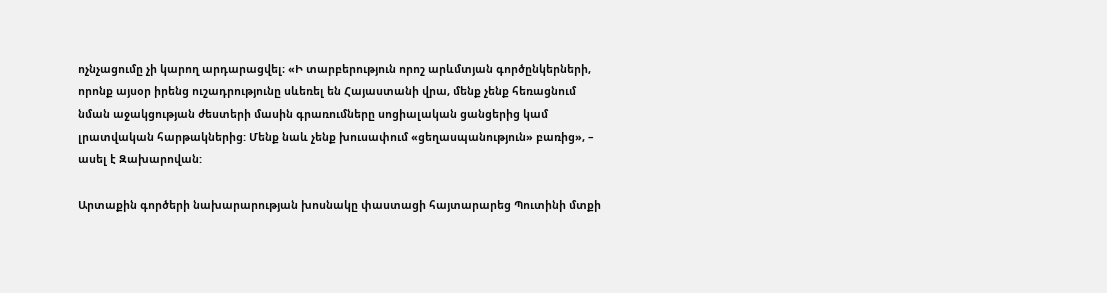ոչնչացումը չի կարող արդարացվել։ «Ի տարբերություն որոշ արևմտյան գործընկերների, որոնք այսօր իրենց ուշադրությունը սևեռել են Հայաստանի վրա, մենք չենք հեռացնում նման աջակցության ժեստերի մասին գրառումները սոցիալական ցանցերից կամ լրատվական հարթակներից: Մենք նաև չենք խուսափում «ցեղասպանություն» բառից», – ասել է Զախարովան:

Արտաքին գործերի նախարարության խոսնակը փաստացի հայտարարեց Պուտինի մտքի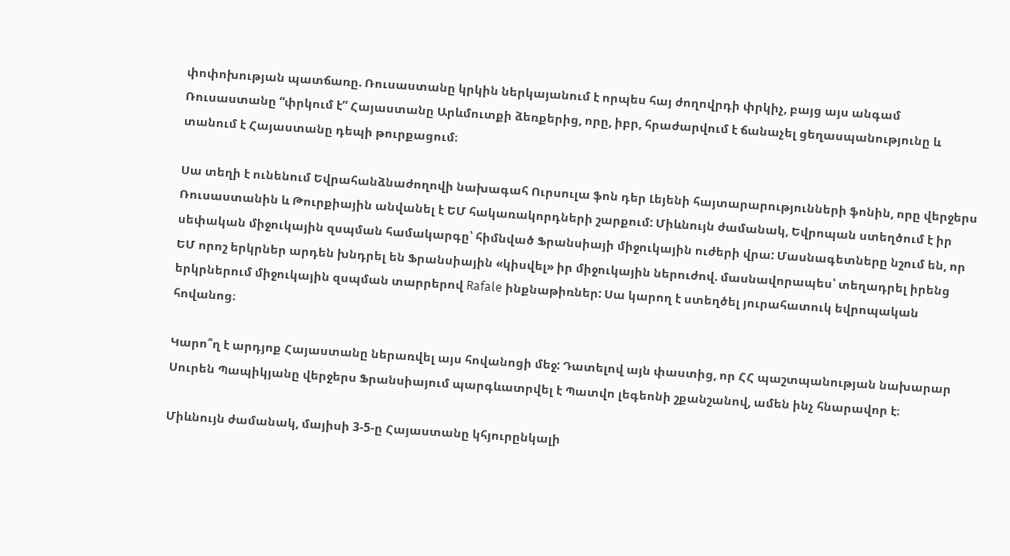փոփոխության պատճառը. Ռուսաստանը կրկին ներկայանում է որպես հայ ժողովրդի փրկիչ, բայց այս անգամ Ռուսաստանը “փրկում է” Հայաստանը Արևմուտքի ձեռքերից, որը, իբր, հրաժարվում է ճանաչել ցեղասպանությունը և տանում է Հայաստանը դեպի թուրքացում։

Սա տեղի է ունենում Եվրահանձնաժողովի նախագահ Ուրսուլա ֆոն դեր Լեյենի հայտարարությունների ֆոնին, որը վերջերս Ռուսաստանին և Թուրքիային անվանել է ԵՄ հակառակորդների շարքում: Միևնույն ժամանակ, Եվրոպան ստեղծում է իր սեփական միջուկային զսպման համակարգը՝ հիմնված Ֆրանսիայի միջուկային ուժերի վրա: Մասնագետները նշում են, որ ԵՄ որոշ երկրներ արդեն խնդրել են Ֆրանսիային «կիսվել» իր միջուկային ներուժով. մասնավորապես՝ տեղադրել իրենց երկրներում միջուկային զսպման տարրերով Rafale ինքնաթիռներ: Սա կարող է ստեղծել յուրահատուկ եվրոպական հովանոց։

Կարո՞ղ է արդյոք Հայաստանը ներառվել այս հովանոցի մեջ: Դատելով այն փաստից, որ ՀՀ պաշտպանության նախարար Սուրեն Պապիկյանը վերջերս Ֆրանսիայում պարգևատրվել է Պատվո լեգեոնի շքանշանով, ամեն ինչ հնարավոր է։

Միևնույն ժամանակ, մայիսի 3-5-ը Հայաստանը կհյուրընկալի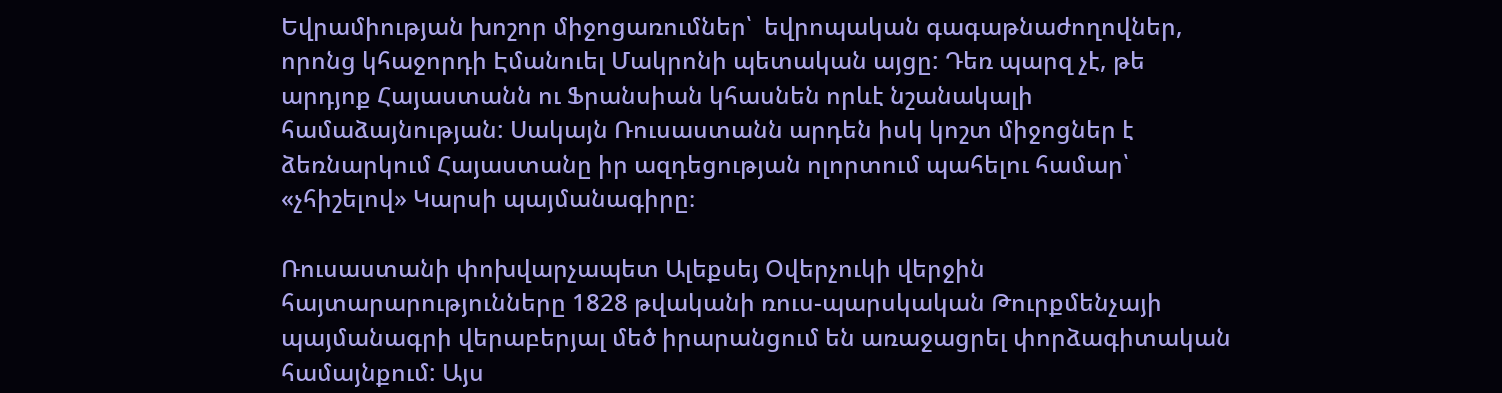Եվրամիության խոշոր միջոցառումներ՝  եվրոպական գագաթնաժողովներ, որոնց կհաջորդի Էմանուել Մակրոնի պետական այցը: Դեռ պարզ չէ, թե արդյոք Հայաստանն ու Ֆրանսիան կհասնեն որևէ նշանակալի համաձայնության: Սակայն Ռուսաստանն արդեն իսկ կոշտ միջոցներ է ձեռնարկում Հայաստանը իր ազդեցության ոլորտում պահելու համար՝ «չհիշելով» Կարսի պայմանագիրը։

Ռուսաստանի փոխվարչապետ Ալեքսեյ Օվերչուկի վերջին հայտարարությունները 1828 թվականի ռուս-պարսկական Թուրքմենչայի պայմանագրի վերաբերյալ մեծ իրարանցում են առաջացրել փորձագիտական համայնքում: Այս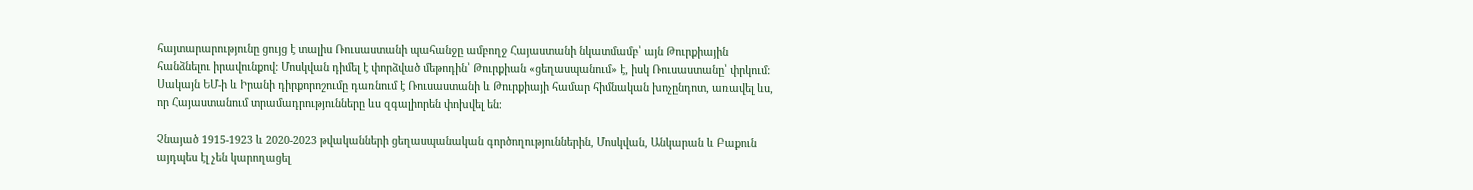հայտարարությունը ցույց է տալիս Ռուսաստանի պահանջը ամբողջ Հայաստանի նկատմամբ՝ այն Թուրքիային հանձնելու իրավունքով: Մոսկվան դիմել է փորձված մեթոդին՝ Թուրքիան «ցեղասպանում» է, իսկ Ռուսաստանը՝ փրկում: Սակայն ԵՄ-ի և Իրանի դիրքորոշումը դառնում է Ռուսաստանի և Թուրքիայի համար հիմնական խոչընդոտ, առավել ևս, որ Հայաստանում տրամադրությունները ևս զգալիորեն փոխվել են։

Չնայած 1915-1923 և 2020-2023 թվականների ցեղասպանական գործողություններին, Մոսկվան, Անկարան և Բաքուն այդպես էլ չեն կարողացել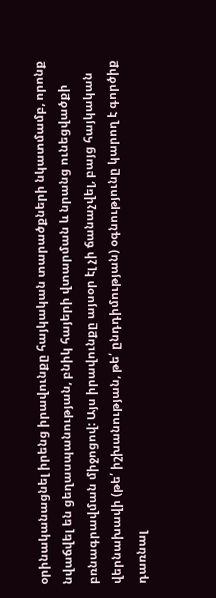օրինականացնել իրենց իրավունքը հայկական տարածքների նկատմամբ, որոնք նվաճվել են ցեղասպանության, բնիկ հայերի վտարման և նրանց ունեցվածքի բռնագրավման միջոցով: Այս իրավունքը այսօր էլ չի ճանաչվել, բայց հայկական վերնախավի (թե՛ իշխանության, թե՛ ընդդիմության) օգնությունը կարող է գործիք դառնալ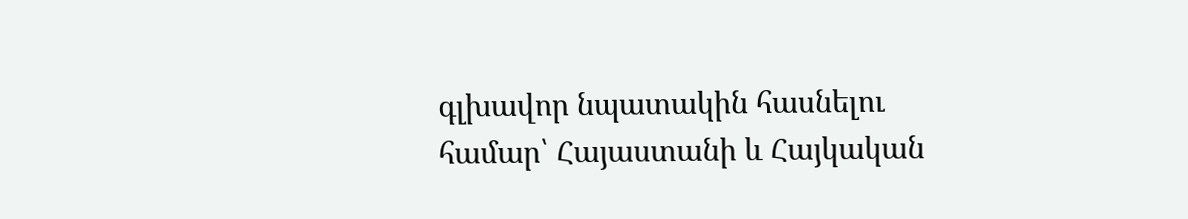գլխավոր նպատակին հասնելու համար՝ Հայաստանի և Հայկական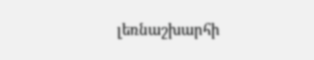լեռնաշխարհի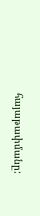հայաթափմանը: